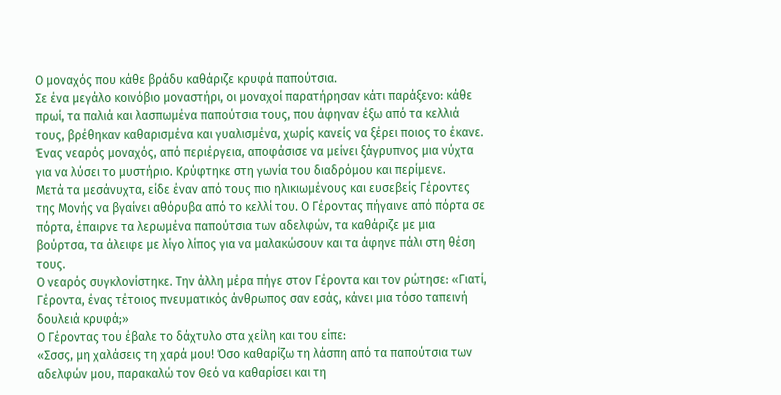Ο μοναχός που κάθε βράδυ καθάριζε κρυφά παπούτσια.
Σε ένα μεγάλο κοινόβιο μοναστήρι, οι μοναχοί παρατήρησαν κάτι παράξενο: κάθε πρωί, τα παλιά και λασπωμένα παπούτσια τους, που άφηναν έξω από τα κελλιά τους, βρέθηκαν καθαρισμένα και γυαλισμένα, χωρίς κανείς να ξέρει ποιος το έκανε.
Ένας νεαρός μοναχός, από περιέργεια, αποφάσισε να μείνει ξάγρυπνος μια νύχτα για να λύσει το μυστήριο. Κρύφτηκε στη γωνία του διαδρόμου και περίμενε.
Μετά τα μεσάνυχτα, είδε έναν από τους πιο ηλικιωμένους και ευσεβείς Γέροντες της Μονής να βγαίνει αθόρυβα από το κελλί του. Ο Γέροντας πήγαινε από πόρτα σε πόρτα, έπαιρνε τα λερωμένα παπούτσια των αδελφών, τα καθάριζε με μια βούρτσα, τα άλειφε με λίγο λίπος για να μαλακώσουν και τα άφηνε πάλι στη θέση τους.
Ο νεαρός συγκλονίστηκε. Την άλλη μέρα πήγε στον Γέροντα και τον ρώτησε: «Γιατί, Γέροντα, ένας τέτοιος πνευματικός άνθρωπος σαν εσάς, κάνει μια τόσο ταπεινή δουλειά κρυφά;»
Ο Γέροντας του έβαλε το δάχτυλο στα χείλη και του είπε:
«Σσσς, μη χαλάσεις τη χαρά μου! Όσο καθαρίζω τη λάσπη από τα παπούτσια των αδελφών μου, παρακαλώ τον Θεό να καθαρίσει και τη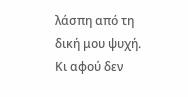λάσπη από τη δική μου ψυχή. Κι αφού δεν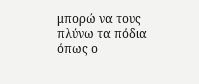μπορώ να τους πλύνω τα πόδια όπως ο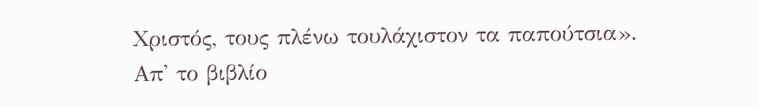Χριστός, τους πλένω τουλάχιστον τα παπούτσια».
Απ' το βιβλίο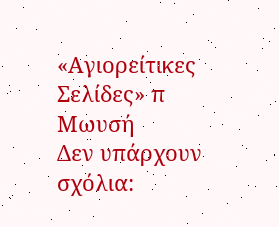«Αγιορείτικες Σελίδες» π Μωυσή
Δεν υπάρχουν σχόλια: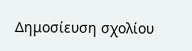Δημοσίευση σχολίου